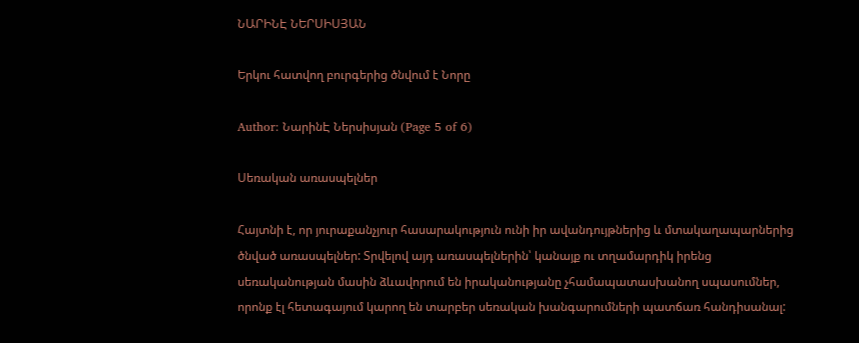ՆԱՐԻՆԷ ՆԵՐՍԻՍՅԱՆ

Երկու հատվող բուրգերից ծնվում է Նորը

Author: ՆարինԷ Ներսիսյան (Page 5 of 6)

Սեռական առասպելներ

Հայտնի է, որ յուրաքանչյուր հասարակություն ունի իր ավանդույթներից և մտակաղապարներից ծնված առասպելներ: Տրվելով այդ առասպելներին՝ կանայք ու տղամարդիկ իրենց սեռականության մասին ձևավորում են իրականությանը չհամապատասխանող սպասումներ, որոնք էլ հետագայում կարող են տարբեր սեռական խանգարումների պատճառ հանդիսանալ: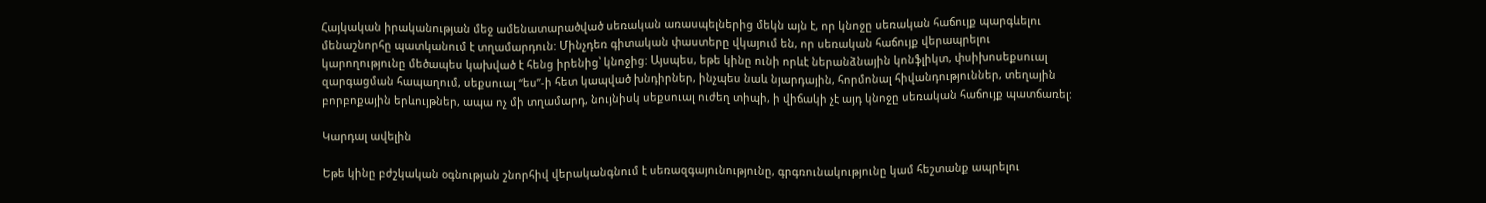Հայկական իրականության մեջ ամենատարածված սեռական առասպելներից մեկն այն է, որ կնոջը սեռական հաճույք պարգևելու մենաշնորհը պատկանում է տղամարդուն: Մինչդեռ գիտական փաստերը վկայում են, որ սեռական հաճույք վերապրելու կարողությունը մեծապես կախված է հենց իրենից՝ կնոջից: Այսպես, եթե կինը ունի որևէ ներանձնային կոնֆլիկտ, փսիխոսեքսուալ զարգացման հապաղում, սեքսուալ “ես”-ի հետ կապված խնդիրներ, ինչպես նաև նյարդային, հորմոնալ հիվանդություններ, տեղային բորբոքային երևույթներ, ապա ոչ մի տղամարդ, նույնիսկ սեքսուալ ուժեղ տիպի, ի վիճակի չէ այդ կնոջը սեռական հաճույք պատճառել:

Կարդալ ավելին

Եթե կինը բժշկական օգնության շնորհիվ վերականգնում է սեռազգայունությունը, գրգռունակությունը կամ հեշտանք ապրելու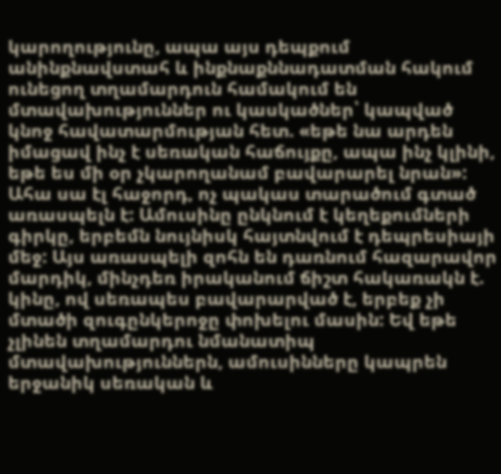կարողությունը, ապա այս դեպքում անինքնավստահ և ինքնաքննադատման հակում ունեցող տղամարդուն համակում են մտավախություններ ու կասկածներ՝ կապված կնոջ հավատարմության հետ. «եթե նա արդեն իմացավ ինչ է սեռական հաճույքը, ապա ինչ կլինի, եթե ես մի օր չկարողանամ բավարարել նրան»: Ահա սա էլ հաջորդ, ոչ պակաս տարածում գտած առասպելն է: Ամուսինը ընկնում է կեղեքումների գիրկը, երբեմն նույնիսկ հայտնվում է դեպրեսիայի մեջ: Այս առասպելի զոհն են դառնում հազարավոր մարդիկ, մինչդեռ իրականում ճիշտ հակառակն է. կինը, ով սեռապես բավարարված է, երբեք չի մտածի զուգընկերոջը փոխելու մասին: Եվ եթե չլինեն տղամարդու նմանատիպ մտավախություններն, ամուսինները կապրեն երջանիկ սեռական և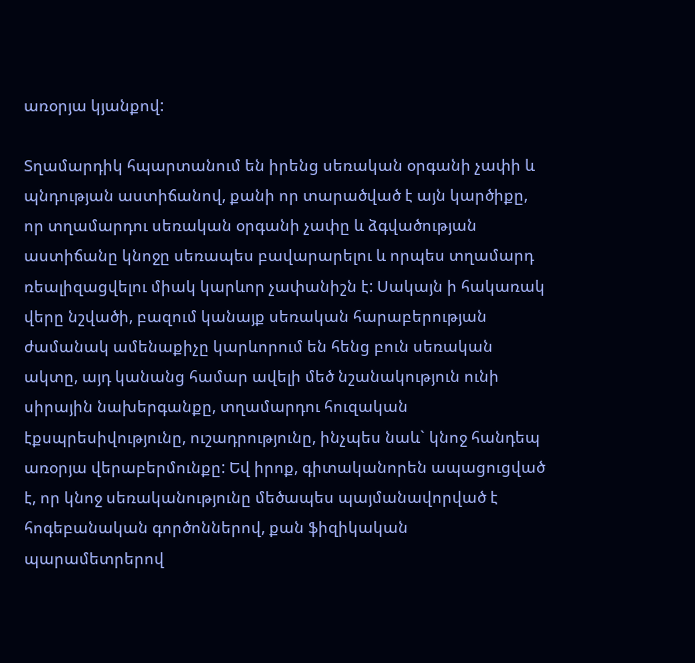առօրյա կյանքով:

Տղամարդիկ հպարտանում են իրենց սեռական օրգանի չափի և պնդության աստիճանով, քանի որ տարածված է այն կարծիքը, որ տղամարդու սեռական օրգանի չափը և ձգվածության աստիճանը կնոջը սեռապես բավարարելու և որպես տղամարդ ռեալիզացվելու միակ կարևոր չափանիշն է: Սակայն ի հակառակ վերը նշվածի, բազում կանայք սեռական հարաբերության ժամանակ ամենաքիչը կարևորում են հենց բուն սեռական ակտը, այդ կանանց համար ավելի մեծ նշանակություն ունի սիրային նախերգանքը, տղամարդու հուզական էքսպրեսիվությունը, ուշադրությունը, ինչպես նաև` կնոջ հանդեպ առօրյա վերաբերմունքը: Եվ իրոք, գիտականորեն ապացուցված է, որ կնոջ սեռականությունը մեծապես պայմանավորված է հոգեբանական գործոններով, քան ֆիզիկական պարամետրերով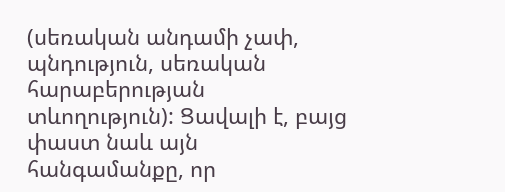(սեռական անդամի չափ, պնդություն, սեռական հարաբերության տևողություն): Ցավալի է, բայց փաստ նաև այն հանգամանքը, որ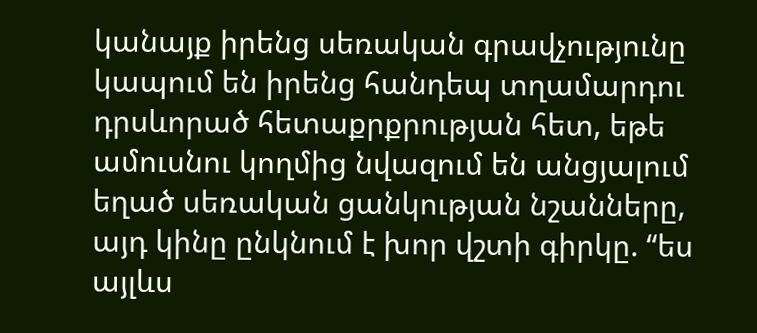կանայք իրենց սեռական գրավչությունը կապում են իրենց հանդեպ տղամարդու դրսևորած հետաքրքրության հետ, եթե ամուսնու կողմից նվազում են անցյալում եղած սեռական ցանկության նշանները, այդ կինը ընկնում է խոր վշտի գիրկը. “ես այլևս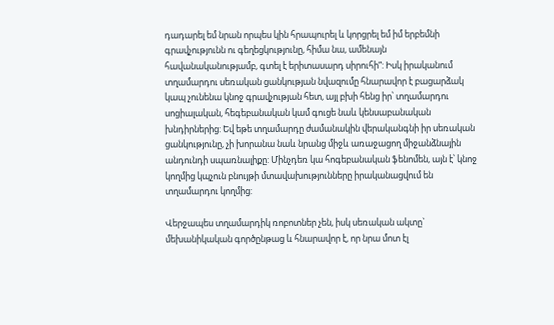դադարել եմ նրան որպես կին հրապուրել և կորցրել եմ իմ երբեմնի գրավչությունն ու գեղեցկությունը, հիմա նա, ամենայն հավանականությամբ, գտել է երիտասարդ սիրուհի”: Իսկ իրականում տղամարդու սեռական ցանկության նվազումը հնարավոր է բացարձակ կապ չունենա կնոջ գրավչության հետ, այլ բխի հենց իր՝ տղամարդու սոցիալական, հեգեբանական կամ գուցե նաև կենսաբանական խնդիրներից: Եվ եթե տղամարդը ժամանակին վերականգնի իր սեռական ցանկությունը, չի խորանա նաև նրանց միջև առաջացող միջանձնային անդունդի սպառնալիքը: Մինչդեռ կա հոգեբանական ֆենոմեն, այն է՝ կնոջ կողմից կպչուն բնույթի մտավախությունները իրականացվում են տղամարդու կողմից:

Վերջապես տղամարդիկ ռոբոտներ չեն, իսկ սեռական ակտը` մեխանիկական գործընթաց և հնարավոր է, որ նրա մոտ էլ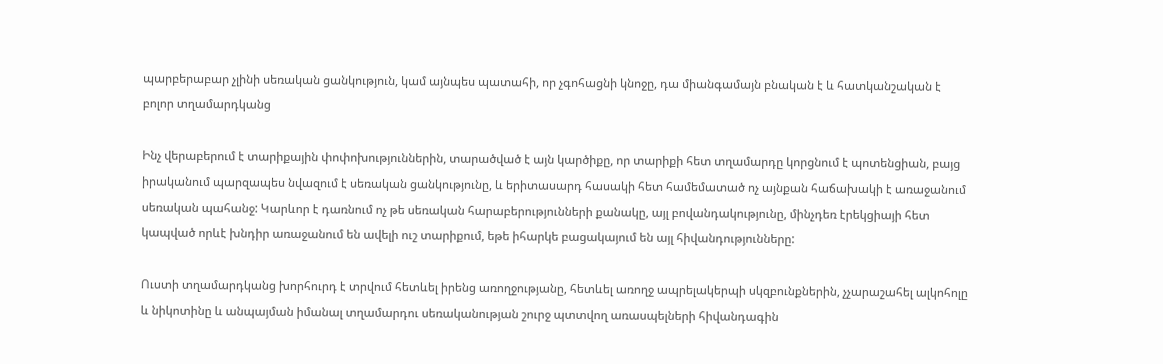պարբերաբար չլինի սեռական ցանկություն, կամ այնպես պատահի, որ չգոհացնի կնոջը, դա միանգամայն բնական է և հատկանշական է բոլոր տղամարդկանց

Ինչ վերաբերում է տարիքային փոփոխություններին, տարածված է այն կարծիքը, որ տարիքի հետ տղամարդը կորցնում է պոտենցիան, բայց իրականում պարզապես նվազում է սեռական ցանկությունը, և երիտասարդ հասակի հետ համեմատած ոչ այնքան հաճախակի է առաջանում սեռական պահանջ: Կարևոր է դառնում ոչ թե սեռական հարաբերությունների քանակը, այլ բովանդակությունը, մինչդեռ էրեկցիայի հետ կապված որևէ խնդիր առաջանում են ավելի ուշ տարիքում, եթե իհարկե բացակայում են այլ հիվանդությունները:

Ուստի տղամարդկանց խորհուրդ է տրվում հետևել իրենց առողջությանը, հետևել առողջ ապրելակերպի սկզբունքներին, չչարաշահել ալկոհոլը և նիկոտինը և անպայման իմանալ տղամարդու սեռականության շուրջ պտտվող առասպելների հիվանդագին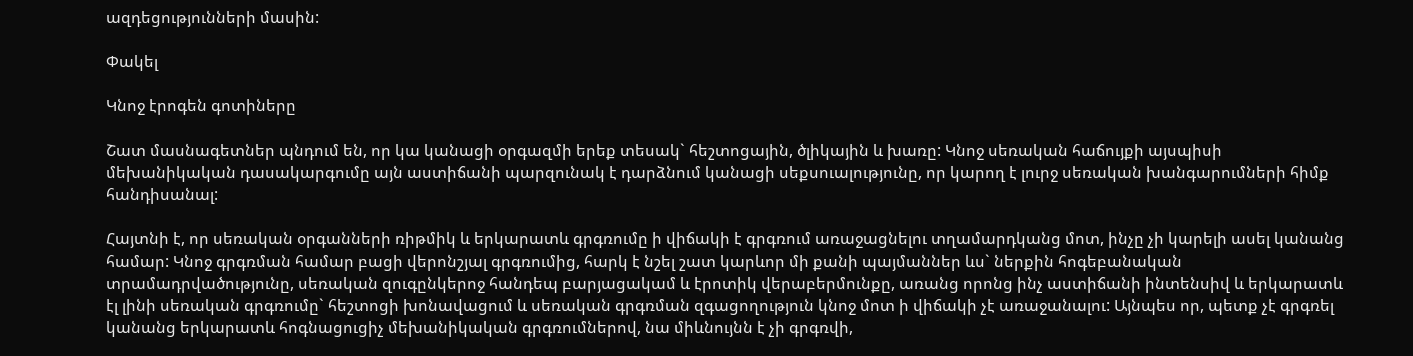ազդեցությունների մասին:

Փակել

Կնոջ էրոգեն գոտիները

Շատ մասնագետներ պնդում են, որ կա կանացի օրգազմի երեք տեսակ` հեշտոցային, ծլիկային և խառը: Կնոջ սեռական հաճույքի այսպիսի մեխանիկական դասակարգումը այն աստիճանի պարզունակ է դարձնում կանացի սեքսուալությունը, որ կարող է լուրջ սեռական խանգարումների հիմք հանդիսանալ:

Հայտնի է, որ սեռական օրգանների ռիթմիկ և երկարատև գրգռումը ի վիճակի է գրգռում առաջացնելու տղամարդկանց մոտ, ինչը չի կարելի ասել կանանց համար: Կնոջ գրգռման համար բացի վերոնշյալ գրգռումից, հարկ է նշել շատ կարևոր մի քանի պայմաններ ևս` ներքին հոգեբանական տրամադրվածությունը, սեռական զուգընկերոջ հանդեպ բարյացակամ և էրոտիկ վերաբերմունքը, առանց որոնց ինչ աստիճանի ինտենսիվ և երկարատև էլ լինի սեռական գրգռումը` հեշտոցի խոնավացում և սեռական գրգռման զգացողություն կնոջ մոտ ի վիճակի չէ առաջանալու: Այնպես որ, պետք չէ գրգռել կանանց երկարատև հոգնացուցիչ մեխանիկական գրգռումներով, նա միևնույնն է չի գրգռվի,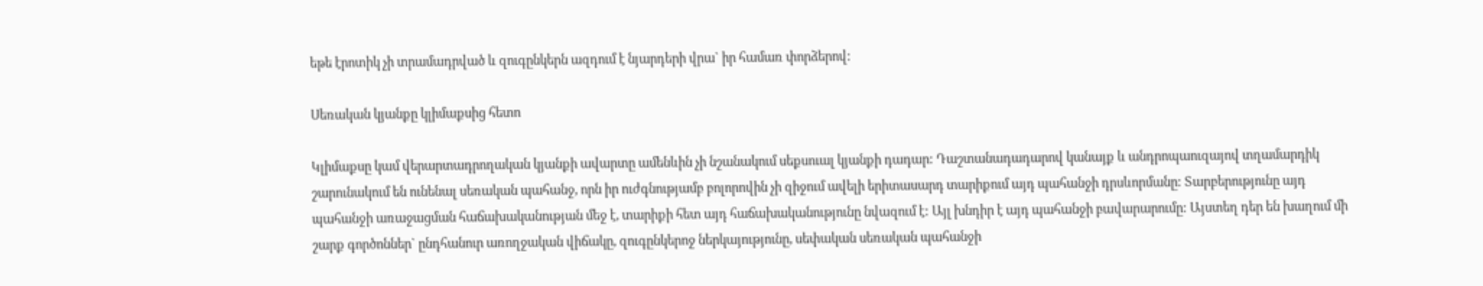եթե էրոտիկ չի տրամադրված և զուգընկերն ազդում է նյարդերի վրա` իր համառ փորձերով:

Սեռական կյանքը կլիմաքսից հետո

Կլիմաքսը կամ վերարտադրողական կյանքի ավարտը ամենևին չի նշանակում սեքսուալ կյանքի դադար: Դաշտանադադարով կանայք և անդրոպաուզայով տղամարդիկ շարունակում են ունենալ սեռական պահանջ, որն իր ուժգնությամբ բոլորովին չի զիջում ավելի երիտասարդ տարիքում այդ պահանջի դրսևորմանը: Տարբերությունը այդ պահանջի առաջացման հաճախականության մեջ է, տարիքի հետ այդ հաճախականությունը նվազում է: Այլ խնդիր է այդ պահանջի բավարարումը: Այստեղ դեր են խաղում մի շարք գործոններ` ընդհանուր առողջական վիճակը, զուգընկերոջ ներկայությունը, սեփական սեռական պահանջի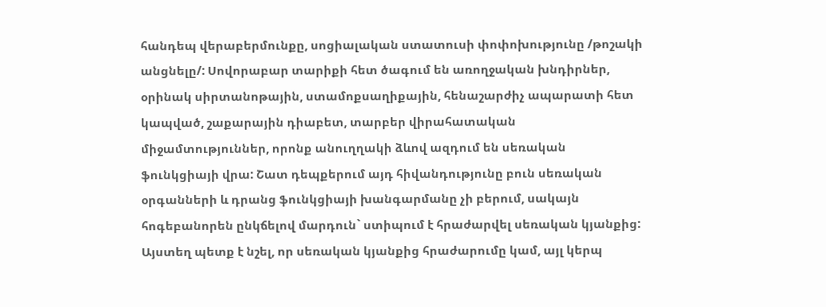հանդեպ վերաբերմունքը, սոցիալական ստատուսի փոփոխությունը /թոշակի անցնելը/: Սովորաբար տարիքի հետ ծագում են առողջական խնդիրներ, օրինակ սիրտանոթային, ստամոքսաղիքային, հենաշարժիչ ապարատի հետ կապված, շաքարային դիաբետ, տարբեր վիրահատական միջամտություններ, որոնք անուղղակի ձևով ազդում են սեռական ֆունկցիայի վրա: Շատ դեպքերում այդ հիվանդությունը բուն սեռական օրգանների և դրանց ֆունկցիայի խանգարմանը չի բերում, սակայն հոգեբանորեն ընկճելով մարդուն` ստիպում է հրաժարվել սեռական կյանքից: Այստեղ պետք է նշել, որ սեռական կյանքից հրաժարումը կամ, այլ կերպ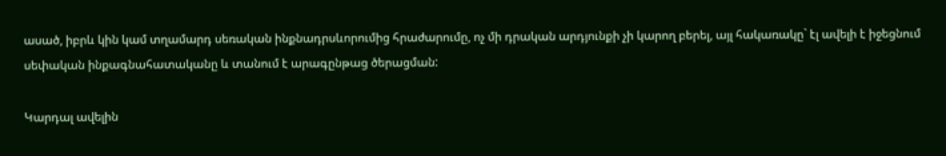ասած, իբրև կին կամ տղամարդ սեռական ինքնադրսևորումից հրաժարումը, ոչ մի դրական արդյունքի չի կարող բերել, այլ հակառակը` էլ ավելի է իջեցնում սեփական ինքագնահատականը և տանում է արագընթաց ծերացման:

Կարդալ ավելին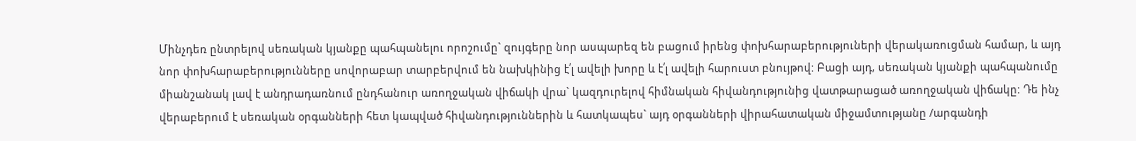Մինչդեռ ընտրելով սեռական կյանքը պահպանելու որոշումը` զույգերը նոր ասպարեզ են բացում իրենց փոխհարաբերություների վերակառուցման համար, և այդ նոր փոխհարաբերությունները սովորաբար տարբերվում են նախկինից է՛լ ավելի խորը և է՛լ ավելի հարուստ բնույթով: Բացի այդ, սեռական կյանքի պահպանումը միանշանակ լավ է անդրադառնում ընդհանուր առողջական վիճակի վրա` կազդուրելով հիմնական հիվանդությունից վատթարացած առողջական վիճակը: Դե ինչ վերաբերում է սեռական օրգանների հետ կապված հիվանդություններին և հատկապես` այդ օրգանների վիրահատական միջամտությանը /արգանդի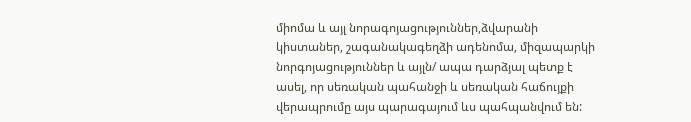միոմա և այլ նորագոյացություններ,ձվարանի կիստաներ, շագանակագեղձի ադենոմա, միզապարկի նորգոյացություններ և այլն/ ապա դարձյալ պետք է ասել, որ սեռական պահանջի և սեռական հաճույքի վերապրումը այս պարագայում ևս պահպանվում են: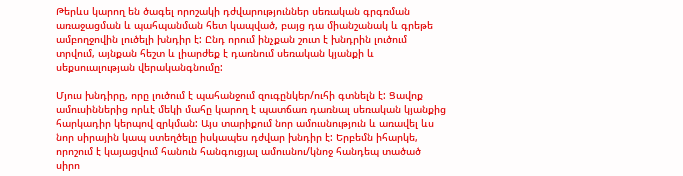Թերևս կարող են ծագել որոշակի դժվարություններ սեռական գրգռման առաջացման և պահպանման հետ կապված, բայց դա միանշանակ և գրեթե ամբողջովին լուծելի խնդիր է: Ընդ որում ինչքան շուտ է խնդրին լուծում տրվում, այնքան հեշտ և լիարժեք է դառնում սեռական կյանքի և սեքսուալության վերականգնումը:

Մյուս խնդիրը, որը լուծում է պահանջում զուգընկեր/ուհի գտնելն է: Ցավոք ամուսիններից որևէ մեկի մահը կարող է պատճառ դառնալ սեռական կյանքից հարկադիր կերպով զրկման: Այս տարիքում նոր ամուսնություն և առավել ևս նոր սիրային կապ ստեղծելը իսկապես դժվար խնդիր է: Երբեմն իհարկե, որոշում է կայացվում հանուն հանգուցյալ ամուսնու/կնոջ հանդեպ տածած սիրո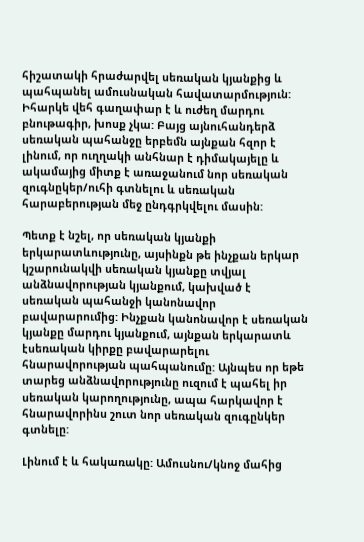հիշատակի հրաժարվել սեռական կյանքից և պահպանել ամուսնական հավատարմություն: Իհարկե վեհ գաղափար է և ուժեղ մարդու բնութագիր, խոսք չկա: Բայց այնուհանդերձ սեռական պահանջը երբեմն այնքան հզոր է լինում, որ ուղղակի անհնար է դիմակայելը և ակամայից միտք է առաջանում նոր սեռական զուգնըկեր/ուհի գտնելու և սեռական հարաբերության մեջ ընդգրկվելու մասին:

Պետք է նշել, որ սեռական կյանքի երկարատևությունը, այսինքն թե ինչքան երկար կշարունակվի սեռական կյանքը տվյալ անձնավորության կյանքում, կախված է սեռական պահանջի կանոնավոր բավարարումից: Ինչքան կանոնավոր է սեռական կյանքը մարդու կյանքում, այնքան երկարատև էսեռական կիրքը բավարարելու հնարավորության պահպանումը: Այնպես որ եթե տարեց անձնավորությունը ուզում է պահել իր սեռական կարողությունը, ապա հարկավոր է հնարավորինս շուտ նոր սեռական զուգընկեր գտնելը:

Լինում է և հակառակը: Ամուսնու/կնոջ մահից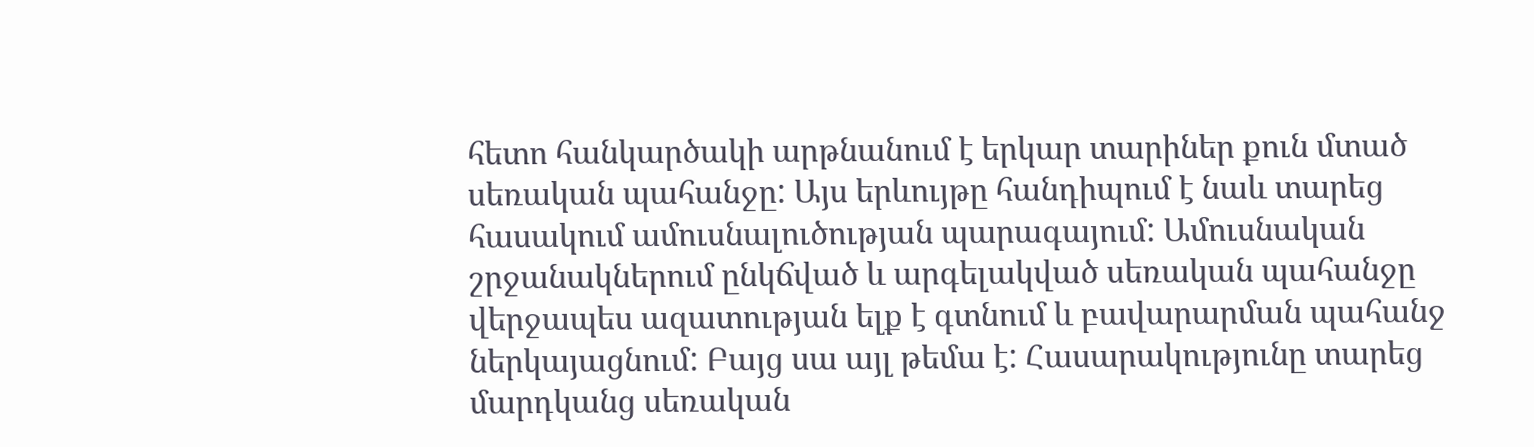հետո հանկարծակի արթնանում է երկար տարիներ քուն մտած սեռական պահանջը: Այս երևույթը հանդիպում է նաև տարեց հասակում ամուսնալուծության պարագայում: Ամուսնական շրջանակներում ընկճված և արգելակված սեռական պահանջը վերջապես ազատության ելք է գտնում և բավարարման պահանջ ներկայացնում: Բայց սա այլ թեմա է: Հասարակությունը տարեց մարդկանց սեռական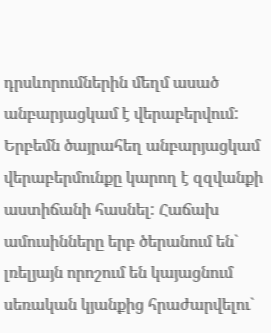դրսևորումներին մեղմ ասած անբարյացկամ է վերաբերվում: Երբեմն ծայրահեղ անբարյացկամ վերաբերմունքը կարող է զզվանքի աստիճանի հասնել: Հաճախ ամուսինները երբ ծերանում են` լռելյայն որոշում են կայացնում սեռական կյանքից հրաժարվելու`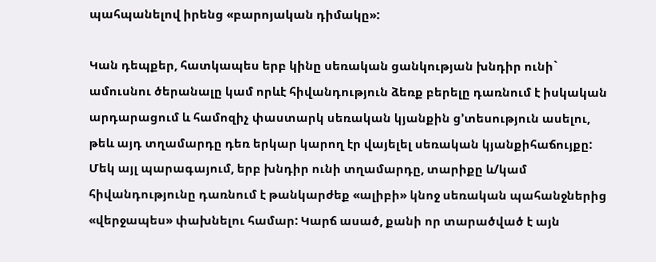պահպանելով իրենց «բարոյական դիմակը»:

Կան դեպքեր, հատկապես երբ կինը սեռական ցանկության խնդիր ունի` ամուսնու ծերանալը կամ որևէ հիվանդություն ձեռք բերելը դառնում է իսկական արդարացում և համոզիչ փաստարկ սեռական կյանքին ց’տեսություն ասելու, թեև այդ տղամարդը դեռ երկար կարող էր վայելել սեռական կյանքիհաճույքը: Մեկ այլ պարագայում, երբ խնդիր ունի տղամարդը, տարիքը և/կամ հիվանդությունը դառնում է թանկարժեք «ալիբի» կնոջ սեռական պահանջներից «վերջապես» փախնելու համար: Կարճ ասած, քանի որ տարածված է այն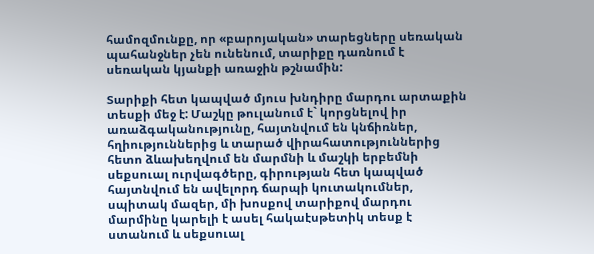համոզմունքը, որ «բարոյական» տարեցները սեռական պահանջներ չեն ունենում, տարիքը դառնում է սեռական կյանքի առաջին թշնամին:

Տարիքի հետ կապված մյուս խնդիրը մարդու արտաքին տեսքի մեջ է: Մաշկը թուլանում է` կորցնելով իր առաձգականությունը, հայտնվում են կնճիռներ, հղիություններից և տարած վիրահատություններից հետո ձևախեղվում են մարմնի և մաշկի երբեմնի սեքսուալ ուրվագծերը, գիրության հետ կապված հայտնվում են ավելորդ ճարպի կուտակումներ, սպիտակ մազեր, մի խոսքով տարիքով մարդու մարմինը կարելի է ասել հակաէսթետիկ տեսք է ստանում և սեքսուալ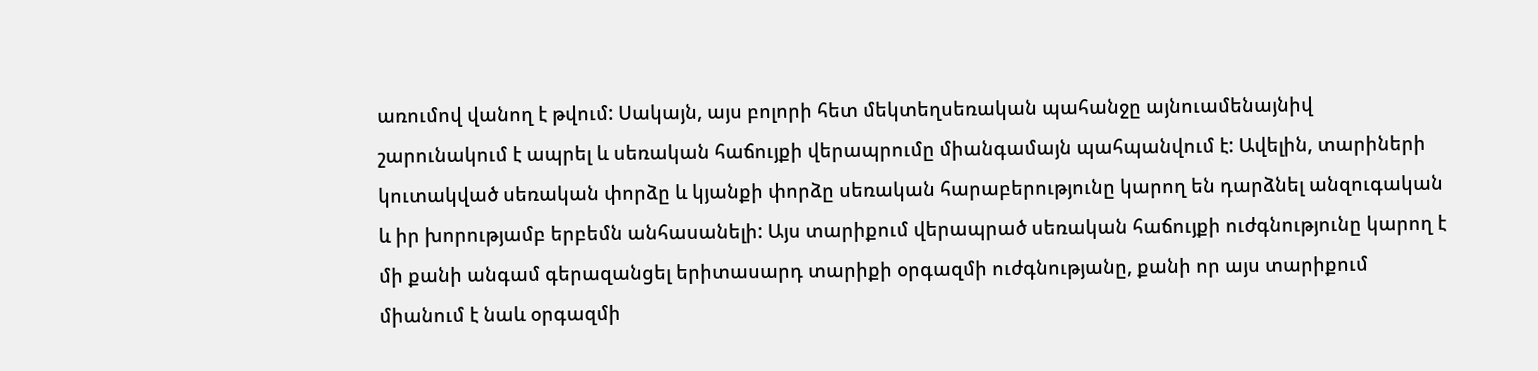առումով վանող է թվում: Սակայն, այս բոլորի հետ մեկտեղսեռական պահանջը այնուամենայնիվ շարունակում է ապրել և սեռական հաճույքի վերապրումը միանգամայն պահպանվում է: Ավելին, տարիների կուտակված սեռական փորձը և կյանքի փորձը սեռական հարաբերությունը կարող են դարձնել անզուգական և իր խորությամբ երբեմն անհասանելի: Այս տարիքում վերապրած սեռական հաճույքի ուժգնությունը կարող է մի քանի անգամ գերազանցել երիտասարդ տարիքի օրգազմի ուժգնությանը, քանի որ այս տարիքում միանում է նաև օրգազմի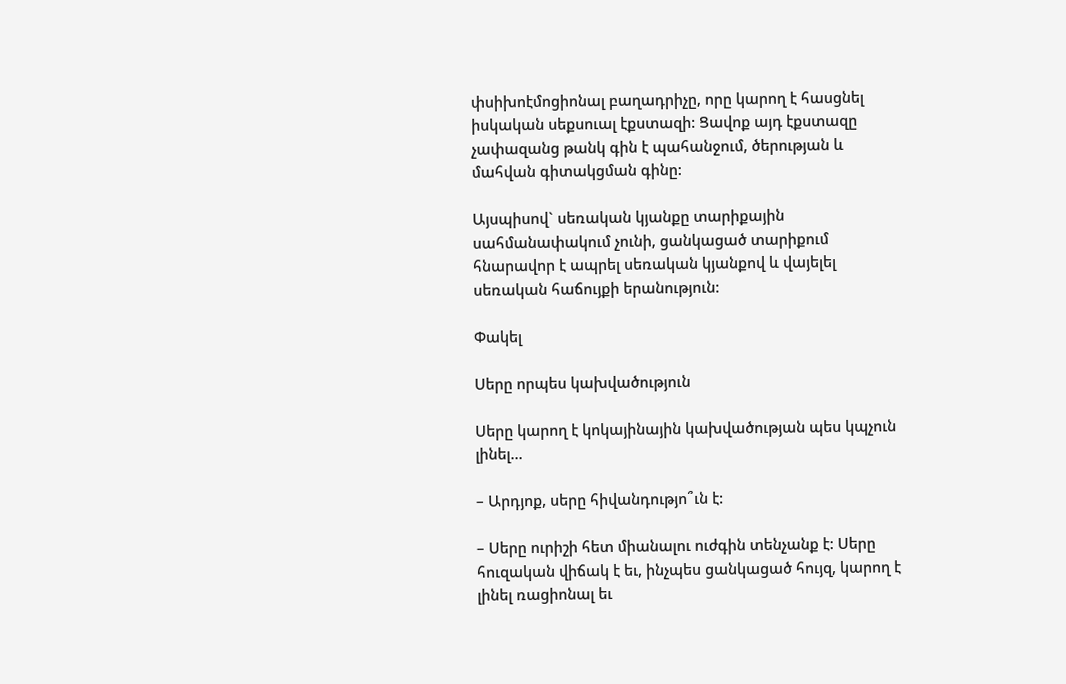փսիխոէմոցիոնալ բաղադրիչը, որը կարող է հասցնել իսկական սեքսուալ էքստազի: Ցավոք այդ էքստազը չափազանց թանկ գին է պահանջում, ծերության և մահվան գիտակցման գինը:

Այսպիսով` սեռական կյանքը տարիքային սահմանափակում չունի, ցանկացած տարիքում հնարավոր է ապրել սեռական կյանքով և վայելել սեռական հաճույքի երանություն:

Փակել

Սերը որպես կախվածություն

Սերը կարող է կոկայինային կախվածության պես կպչուն լինել…

– Արդյոք, սերը հիվանդությո՞ւն է:

– Սերը ուրիշի հետ միանալու ուժգին տենչանք է: Սերը հուզական վիճակ է եւ, ինչպես ցանկացած հույզ, կարող է լինել ռացիոնալ եւ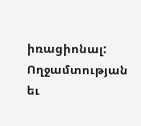իռացիոնալ: Ողջամտության եւ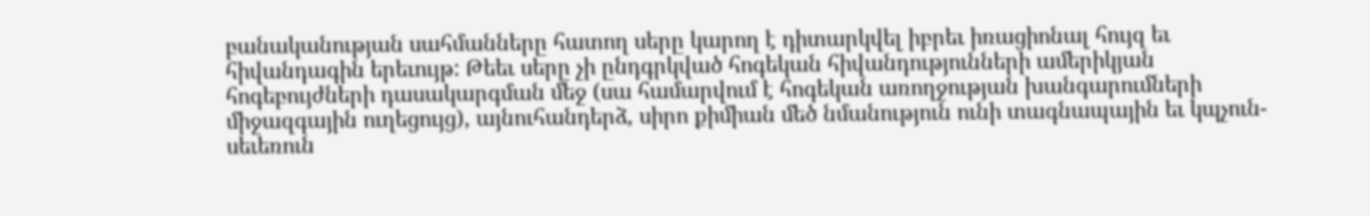բանականության սահմանները հատող սերը կարող է դիտարկվել իբրեւ իռացիոնալ հույզ եւ հիվանդագին երեւույթ: Թեեւ սերը չի ընդգրկված հոգեկան հիվանդությունների ամերիկյան հոգեբույժների դասակարգման մեջ (սա համարվում է հոգեկան առողջության խանգարումների միջազգային ուղեցույց), այնուհանդերձ, սիրո քիմիան մեծ նմանություն ունի տագնապային եւ կպչուն-սեւեռուն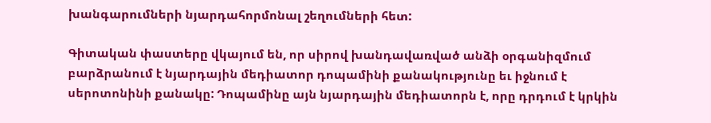խանգարումների նյարդահորմոնալ շեղումների հետ:

Գիտական փաստերը վկայում են, որ սիրով խանդավառված անձի օրգանիզմում բարձրանում է նյարդային մեդիատոր դոպամինի քանակությունը եւ իջնում է սերոտոնինի քանակը: Դոպամինը այն նյարդային մեդիատորն է, որը դրդում է կրկին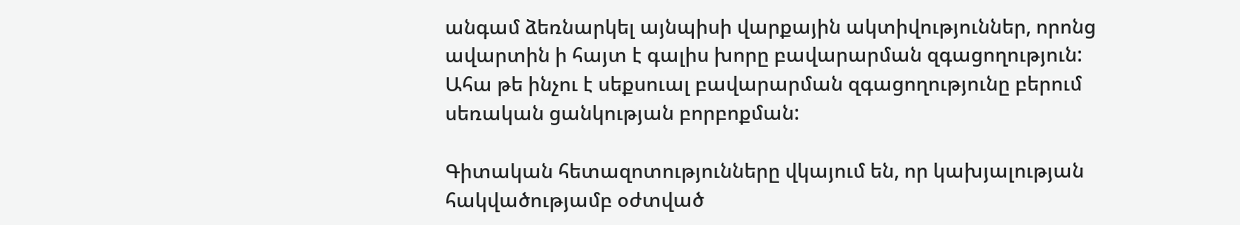անգամ ձեռնարկել այնպիսի վարքային ակտիվություններ, որոնց ավարտին ի հայտ է գալիս խորը բավարարման զգացողություն: Ահա թե ինչու է սեքսուալ բավարարման զգացողությունը բերում սեռական ցանկության բորբոքման:

Գիտական հետազոտությունները վկայում են, որ կախյալության հակվածությամբ օժտված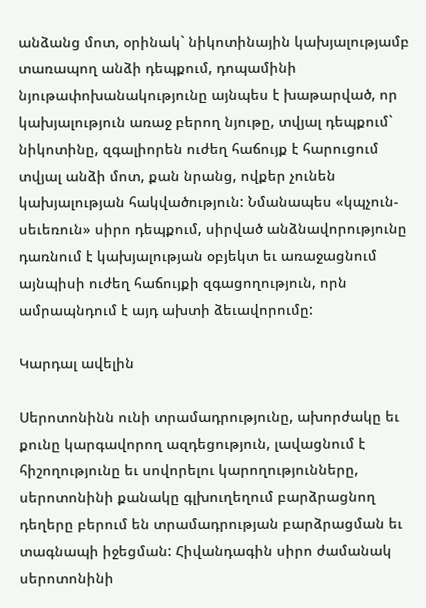անձանց մոտ, օրինակ` նիկոտինային կախյալությամբ տառապող անձի դեպքում, դոպամինի նյութափոխանակությունը այնպես է խաթարված, որ կախյալություն առաջ բերող նյութը, տվյալ դեպքում` նիկոտինը, զգալիորեն ուժեղ հաճույք է հարուցում տվյալ անձի մոտ, քան նրանց, ովքեր չունեն կախյալության հակվածություն: Նմանապես «կպչուն-սեւեռուն» սիրո դեպքում, սիրված անձնավորությունը դառնում է կախյալության օբյեկտ եւ առաջացնում այնպիսի ուժեղ հաճույքի զգացողություն, որն ամրապնդում է այդ ախտի ձեւավորումը:

Կարդալ ավելին

Սերոտոնինն ունի տրամադրությունը, ախորժակը եւ քունը կարգավորող ազդեցություն, լավացնում է հիշողությունը եւ սովորելու կարողությունները, սերոտոնինի քանակը գլխուղեղում բարձրացնող դեղերը բերում են տրամադրության բարձրացման եւ տագնապի իջեցման: Հիվանդագին սիրո ժամանակ սերոտոնինի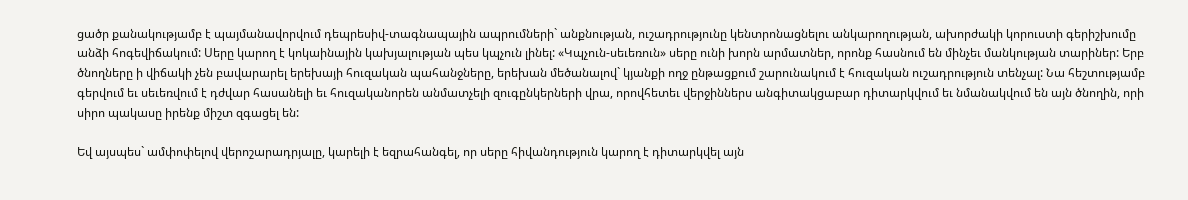ցածր քանակությամբ է պայմանավորվում դեպրեսիվ-տագնապային ապրումների` անքնության, ուշադրությունը կենտրոնացնելու անկարողության, ախորժակի կորուստի գերիշխումը անձի հոգեվիճակում: Սերը կարող է կոկաինային կախյալության պես կպչուն լինել: «Կպչուն-սեւեռուն» սերը ունի խորն արմատներ, որոնք հասնում են մինչեւ մանկության տարիներ: Երբ ծնողները ի վիճակի չեն բավարարել երեխայի հուզական պահանջները, երեխան մեծանալով` կյանքի ողջ ընթացքում շարունակում է հուզական ուշադրություն տենչալ: Նա հեշտությամբ գերվում եւ սեւեռվում է դժվար հասանելի եւ հուզականորեն անմատչելի զուգընկերների վրա, որովհետեւ վերջիններս անգիտակցաբար դիտարկվում եւ նմանակվում են այն ծնողին, որի սիրո պակասը իրենք միշտ զգացել են:

Եվ այսպես` ամփոփելով վերոշարադրյալը, կարելի է եզրահանգել, որ սերը հիվանդություն կարող է դիտարկվել այն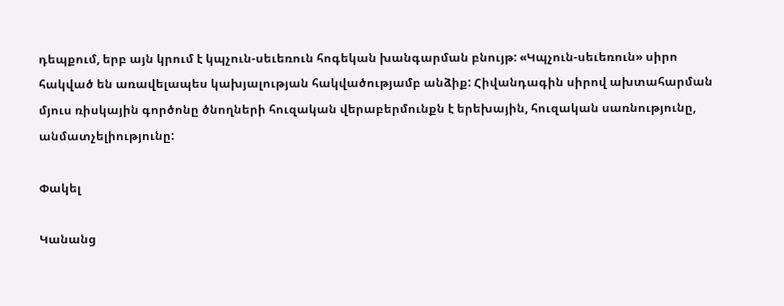դեպքում, երբ այն կրում է կպչուն-սեւեռուն հոգեկան խանգարման բնույթ: «Կպչուն-սեւեռուն» սիրո հակված են առավելապես կախյալության հակվածությամբ անձիք: Հիվանդագին սիրով ախտահարման մյուս ռիսկային գործոնը ծնողների հուզական վերաբերմունքն է երեխային, հուզական սառնությունը, անմատչելիությունը:

Փակել

Կանանց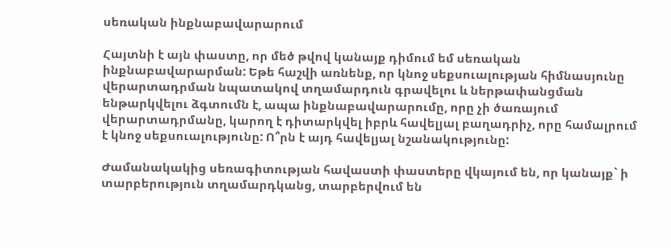սեռական ինքնաբավարարում

Հայտնի է այն փաստը, որ մեծ թվով կանայք դիմում եմ սեռական ինքնաբավարարման: Եթե հաշվի առնենք, որ կնոջ սեքսուալության հիմնասյունը վերարտադրման նպատակով տղամարդուն գրավելու և ներթափանցման ենթարկվելու ձգտումն է, ապա ինքնաբավարարումը, որը չի ծառայում վերարտադրմանը, կարող է դիտարկվել իբրև հավելյալ բաղադրիչ, որը համալրում է կնոջ սեքսուալությունը: Ո՞րն է այդ հավելյալ նշանակությունը:

Ժամանակակից սեռագիտության հավաստի փաստերը վկայում են, որ կանայք` ի տարբերություն տղամարդկանց, տարբերվում են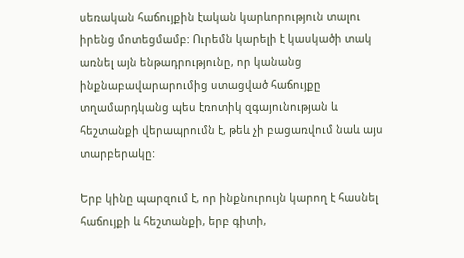սեռական հաճույքին էական կարևորություն տալու իրենց մոտեցմամբ: Ուրեմն կարելի է կասկածի տակ առնել այն ենթադրությունը, որ կանանց ինքնաբավարարումից ստացված հաճույքը տղամարդկանց պես էռոտիկ զգայունության և հեշտանքի վերապրումն է, թեև չի բացառվում նաև այս տարբերակը:

Երբ կինը պարզում է, որ ինքնուրույն կարող է հասնել հաճույքի և հեշտանքի, երբ գիտի,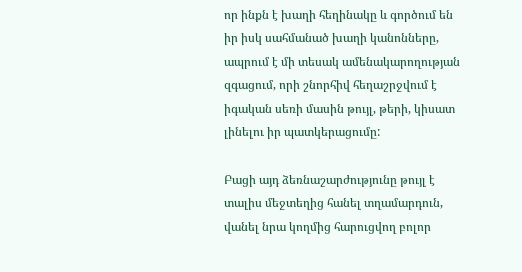որ ինքն է խաղի հեղինակը և գործում են իր իսկ սահմանած խաղի կանոնները, ապրում է մի տեսակ ամենակարողության զգացում, որի շնորհիվ հեղաշրջվում է իգական սեռի մասին թույլ, թերի, կիսատ լինելու իր պատկերացումը:

Բացի այդ ձեռնաշարժությունը թույլ է տալիս մեջտեղից հանել տղամարդուն, վանել նրա կողմից հարուցվող բոլոր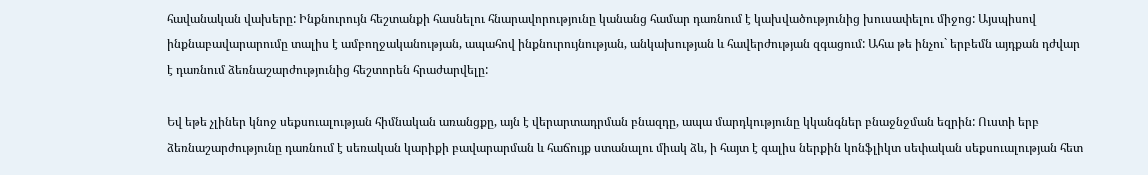հավանական վախերը: Ինքնուրույն հեշտանքի հասնելու հնարավորությունը կանանց համար դառնում է կախվածությունից խուսափելու միջոց: Այսպիսով ինքնաբավարարումը տալիս է ամբողջականության, ապահով ինքնուրույնության, անկախության և հավերժության զգացում: Ահա թե ինչու` երբեմն այդքան դժվար է դառնում ձեռնաշարժությունից հեշտորեն հրաժարվելը:

Եվ եթե չլիներ կնոջ սեքսուալության հիմնական առանցքը, այն է վերարտադրման բնազդը, ապա մարդկությունը կկանգներ բնաջնջման եզրին: Ուստի երբ ձեռնաշարժությունը դառնում է սեռական կարիքի բավարարման և հաճույք ստանալու միակ ձև, ի հայտ է գալիս ներքին կոնֆլիկտ սեփական սեքսուալության հետ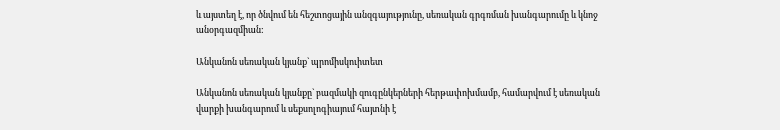և այստեղ է, որ ծնվում են հեշտոցային անզգայությունը, սեռական գրգռման խանգարումը և կնոջ անօրգազմիան:

Անկանոն սեռական կյանք` պրոմիսկուիտետ

Անկանոն սեռական կյանքը` բազմակի զուգընկերների հերթափոխմամբ, համարվում է սեռական վարքի խանգարում և սեքսոլոգիայում հայտնի է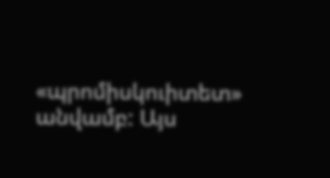«պրոմիսկուիտետ» անվամբ: Այս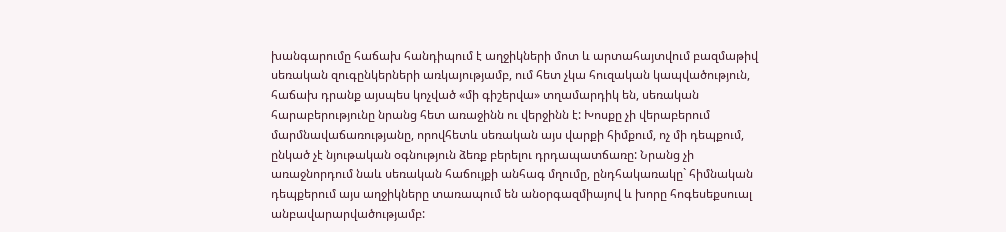խանգարումը հաճախ հանդիպում է աղջիկների մոտ և արտահայտվում բազմաթիվ սեռական զուգընկերների առկայությամբ, ում հետ չկա հուզական կապվածություն, հաճախ դրանք այսպես կոչված «մի գիշերվա» տղամարդիկ են, սեռական հարաբերությունը նրանց հետ առաջինն ու վերջինն է: Խոսքը չի վերաբերում մարմնավաճառությանը, որովհետև սեռական այս վարքի հիմքում, ոչ մի դեպքում, ընկած չէ նյութական օգնություն ձեռք բերելու դրդապատճառը: Նրանց չի առաջնորդում նաև սեռական հաճույքի անհագ մղումը, ընդհակառակը` հիմնական դեպքերում այս աղջիկները տառապում են անօրգազմիայով և խորը հոգեսեքսուալ անբավարարվածությամբ: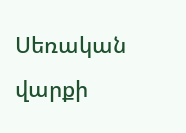Սեռական վարքի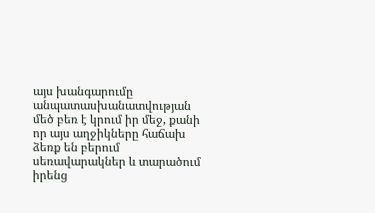այս խանգարումը անպատասխանատվության մեծ բեռ է կրում իր մեջ, քանի որ այս աղջիկները հաճախ ձեռք են բերում սեռավարակներ և տարածում իրենց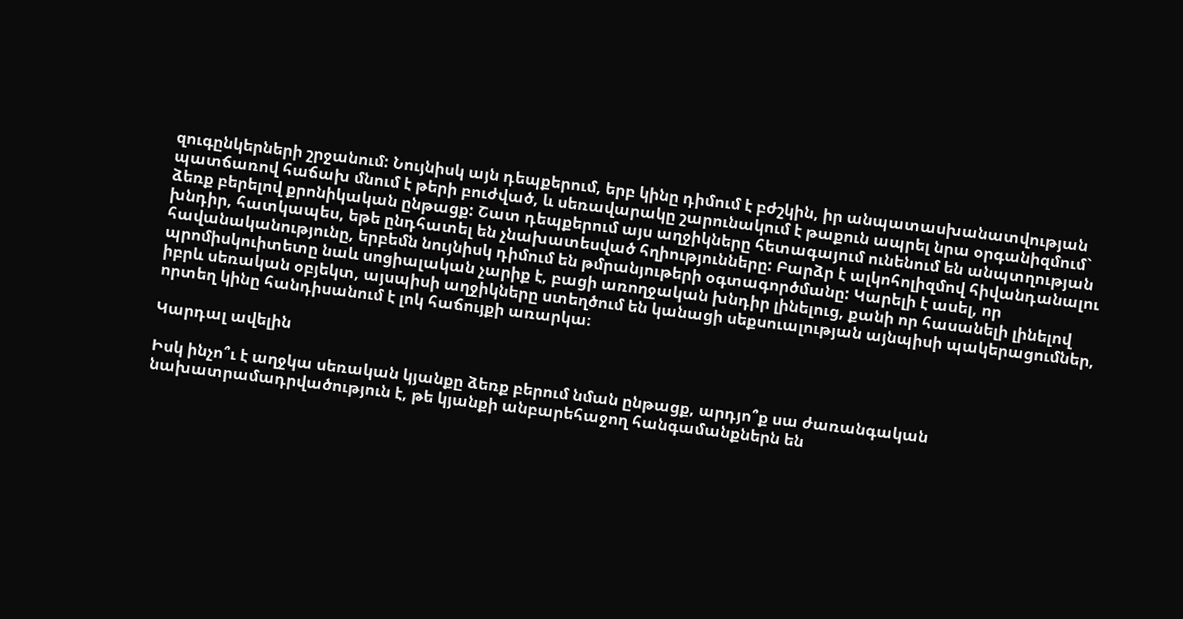զուգընկերների շրջանում: Նույնիսկ այն դեպքերում, երբ կինը դիմում է բժշկին, իր անպատասխանատվության պատճառով հաճախ մնում է թերի բուժված, և սեռավարակը շարունակում է թաքուն ապրել նրա օրգանիզմում` ձեռք բերելով քրոնիկական ընթացք: Շատ դեպքերում այս աղջիկները հետագայում ունենում են անպտղության խնդիր, հատկապես, եթե ընդհատել են չնախատեսված հղիությունները: Բարձր է ալկոհոլիզմով հիվանդանալու հավանականությունը, երբեմն նույնիսկ դիմում են թմրանյութերի օգտագործմանը: Կարելի է ասել, որ պրոմիսկուիտետը նաև սոցիալական չարիք է, բացի առողջական խնդիր լինելուց, քանի որ հասանելի լինելով իբրև սեռական օբյեկտ, այսպիսի աղջիկները ստեղծում են կանացի սեքսուալության այնպիսի պակերացումներ, որտեղ կինը հանդիսանում է լոկ հաճույքի առարկա։

Կարդալ ավելին

Իսկ ինչո՞ւ է աղջկա սեռական կյանքը ձեռք բերում նման ընթացք, արդյո՞ք սա ժառանգական նախատրամադրվածություն է, թե կյանքի անբարեհաջող հանգամանքներն են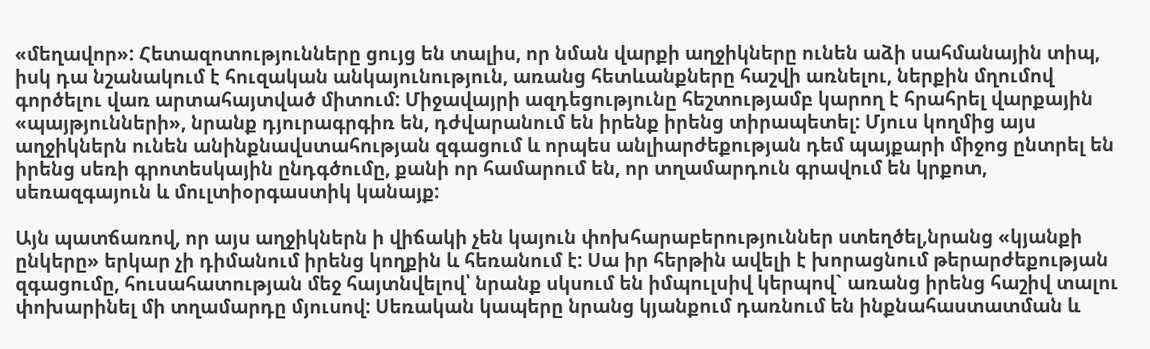«մեղավոր»: Հետազոտությունները ցույց են տալիս, որ նման վարքի աղջիկները ունեն աձի սահմանային տիպ, իսկ դա նշանակում է հուզական անկայունություն, առանց հետևանքները հաշվի առնելու, ներքին մղումով գործելու վառ արտահայտված միտում: Միջավայրի ազդեցությունը հեշտությամբ կարող է հրահրել վարքային «պայթյունների», նրանք դյուրագրգիռ են, դժվարանում են իրենք իրենց տիրապետել: Մյուս կողմից այս աղջիկներն ունեն անինքնավստահության զգացում և որպես անլիարժեքության դեմ պայքարի միջոց ընտրել են իրենց սեռի գրոտեսկային ընդգծումը, քանի որ համարում են, որ տղամարդուն գրավում են կրքոտ, սեռազգայուն և մուլտիօրգաստիկ կանայք:

Այն պատճառով, որ այս աղջիկներն ի վիճակի չեն կայուն փոխհարաբերություններ ստեղծել,նրանց «կյանքի ընկերը» երկար չի դիմանում իրենց կողքին և հեռանում է: Սա իր հերթին ավելի է խորացնում թերարժեքության զգացումը, հուսահատության մեջ հայտնվելով՝ նրանք սկսում են իմպուլսիվ կերպով` առանց իրենց հաշիվ տալու փոխարինել մի տղամարդը մյուսով: Սեռական կապերը նրանց կյանքում դառնում են ինքնահաստատման և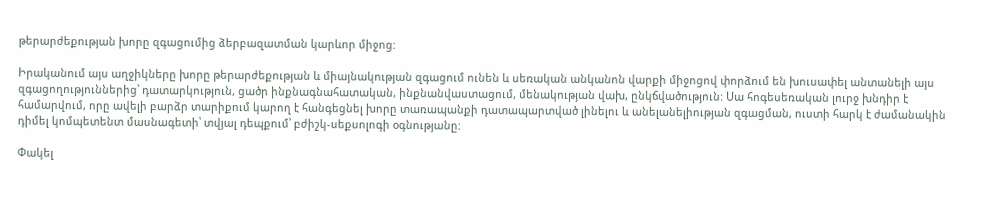թերարժեքության խորը զգացումից ձերբազատման կարևոր միջոց:

Իրականում այս աղջիկները խորը թերարժեքության և միայնակության զգացում ունեն և սեռական անկանոն վարքի միջոցով փորձում են խուսափել անտանելի այս զգացողություններից՝ դատարկություն, ցածր ինքնագնահատական, ինքնանվաստացում, մենակության վախ, ընկճվածություն: Սա հոգեսեռական լուրջ խնդիր է համարվում, որը ավելի բարձր տարիքում կարող է հանգեցնել խորը տառապանքի դատապարտված լինելու և անելանելիության զգացման, ուստի հարկ է ժամանակին դիմել կոմպետենտ մասնագետի՝ տվյալ դեպքում՝ բժիշկ-սեքսոլոգի օգնությանը:

Փակել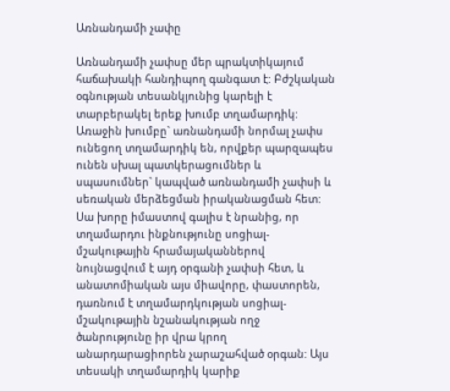Առնանդամի չափը

Առնանդամի չափսը մեր պրակտիկայում հաճախակի հանդիպող գանգատ է: Բժշկական օգնության տեսանկյունից կարելի է տարբերակել երեք խումբ տղամարդիկ: Առաջին խումբը` առնանդամի նորմալ չափս ունեցող տղամարդիկ են, որվքեր պարզապես ունեն սխալ պատկերացումներ և սպասումներ` կապված առնանդամի չափսի և սեռական մերձեցման իրականացման հետ: Սա խորը իմաստով գալիս է նրանից, որ տղամարդու ինքնությունը սոցիալ-մշակութային հրամայականներով նույնացվում է այդ օրգանի չափսի հետ, և անատոմիական այս միավորը, փաստորեն, դառնում է տղամարդկության սոցիալ-մշակութային նշանակության ողջ ծանրությունը իր վրա կրող անարդարացիորեն չարաշահված օրգան: Այս տեսակի տղամարդիկ կարիք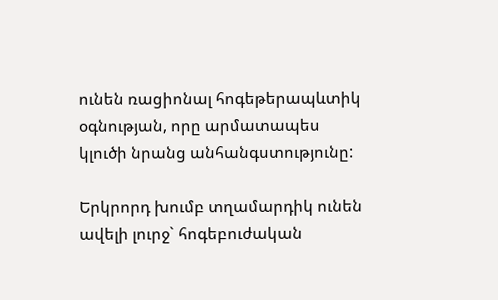ունեն ռացիոնալ հոգեթերապևտիկ օգնության, որը արմատապես կլուծի նրանց անհանգստությունը:

Երկրորդ խումբ տղամարդիկ ունեն ավելի լուրջ` հոգեբուժական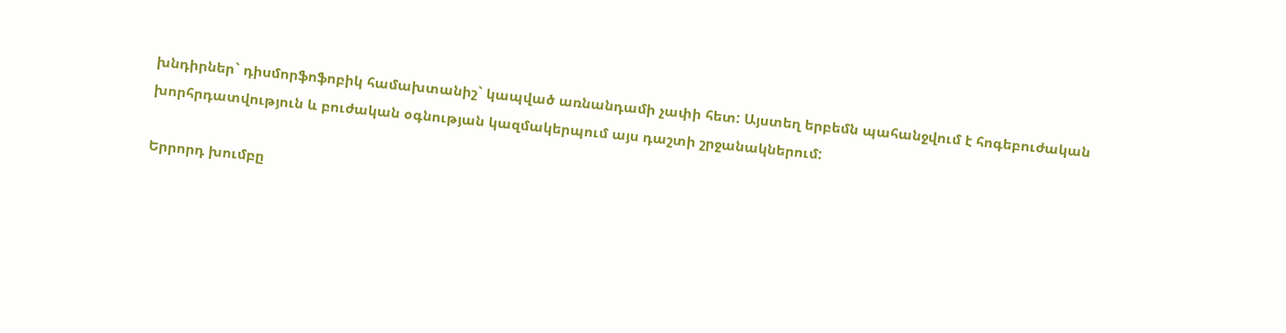խնդիրներ` դիսմորֆոֆոբիկ համախտանիշ` կապված առնանդամի չափի հետ: Այստեղ երբեմն պահանջվում է հոգեբուժական խորհրդատվություն և բուժական օգնության կազմակերպում այս դաշտի շրջանակներում:

Երրորդ խումբը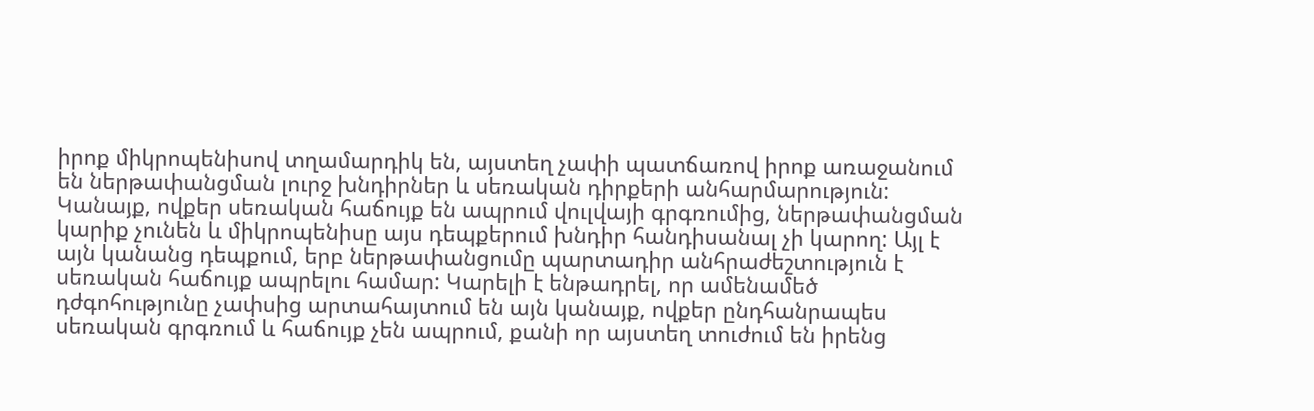իրոք միկրոպենիսով տղամարդիկ են, այստեղ չափի պատճառով իրոք առաջանում են ներթափանցման լուրջ խնդիրներ և սեռական դիրքերի անհարմարություն: Կանայք, ովքեր սեռական հաճույք են ապրում վուլվայի գրգռումից, ներթափանցման կարիք չունեն և միկրոպենիսը այս դեպքերում խնդիր հանդիսանալ չի կարող: Այլ է այն կանանց դեպքում, երբ ներթափանցումը պարտադիր անհրաժեշտություն է սեռական հաճույք ապրելու համար: Կարելի է ենթադրել, որ ամենամեծ դժգոհությունը չափսից արտահայտում են այն կանայք, ովքեր ընդհանրապես սեռական գրգռում և հաճույք չեն ապրում, քանի որ այստեղ տուժում են իրենց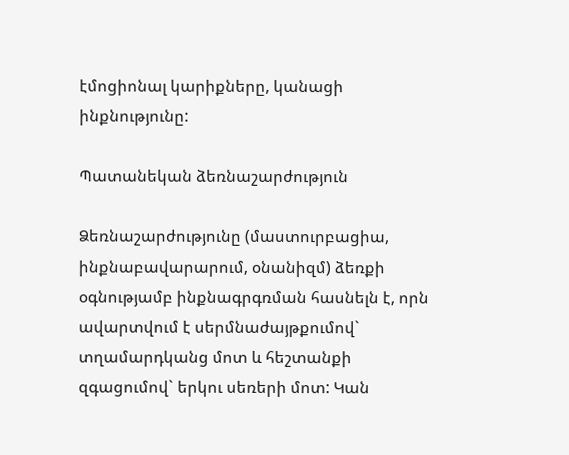էմոցիոնալ կարիքները, կանացի ինքնությունը:

Պատանեկան ձեռնաշարժություն

Ձեռնաշարժությունը (մաստուրբացիա, ինքնաբավարարում, օնանիզմ) ձեռքի օգնությամբ ինքնագրգռման հասնելն է, որն ավարտվում է սերմնաժայթքումով` տղամարդկանց մոտ և հեշտանքի զգացումով` երկու սեռերի մոտ: Կան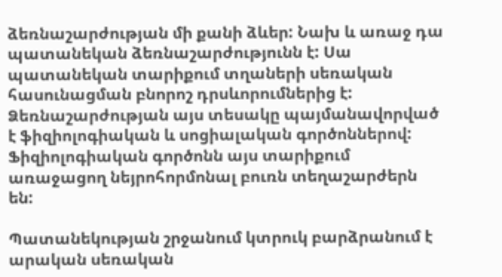ձեռնաշարժության մի քանի ձևեր: Նախ և առաջ դա պատանեկան ձեռնաշարժությունն է: Սա պատանեկան տարիքում տղաների սեռական հասունացման բնորոշ դրսևորումներից է: Ձեռնաշարժության այս տեսակը պայմանավորված է ֆիզիոլոգիական և սոցիալական գործոններով: Ֆիզիոլոգիական գործոնն այս տարիքում առաջացող նեյրոհորմոնալ բուռն տեղաշարժերն են:

Պատանեկության շրջանում կտրուկ բարձրանում է արական սեռական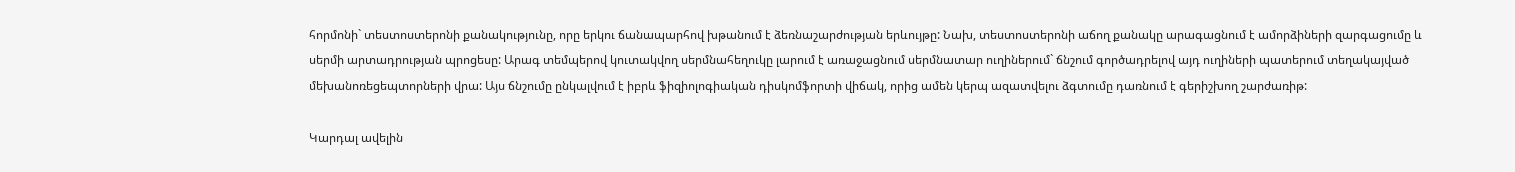հորմոնի` տեստոստերոնի քանակությունը, որը երկու ճանապարհով խթանում է ձեռնաշարժության երևույթը: Նախ, տեստոստերոնի աճող քանակը արագացնում է ամորձիների զարգացումը և սերմի արտադրության պրոցեսը: Արագ տեմպերով կուտակվող սերմնահեղուկը լարում է առաջացնում սերմնատար ուղիներում` ճնշում գործադրելով այդ ուղիների պատերում տեղակայված մեխանոռեցեպտորների վրա: Այս ճնշումը ընկալվում է իբրև ֆիզիոլոգիական դիսկոմֆորտի վիճակ, որից ամեն կերպ ազատվելու ձգտումը դառնում է գերիշխող շարժառիթ:

Կարդալ ավելին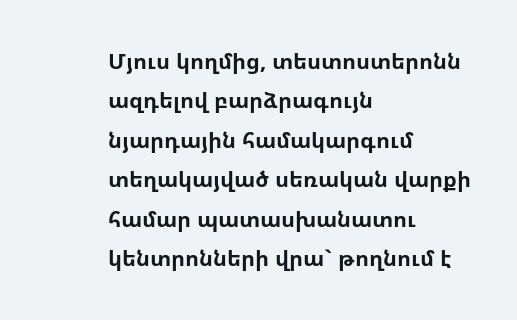Մյուս կողմից, տեստոստերոնն ազդելով բարձրագույն նյարդային համակարգում տեղակայված սեռական վարքի համար պատասխանատու կենտրոնների վրա` թողնում է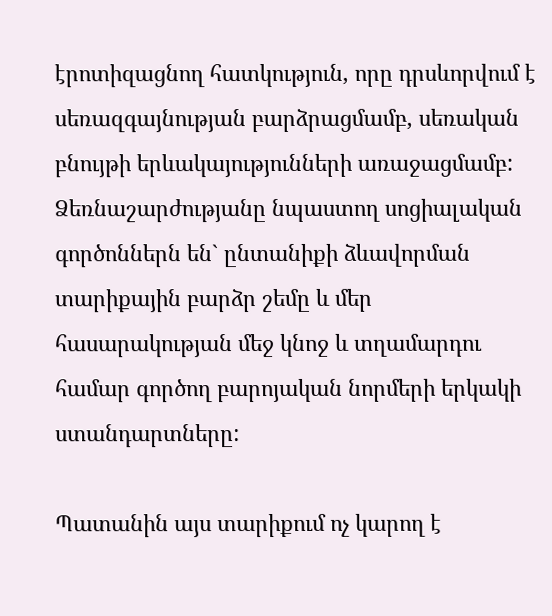էրոտիզացնող հատկություն, որը դրսևորվում է սեռազգայնության բարձրացմամբ, սեռական բնույթի երևակայությունների առաջացմամբ: Ձեռնաշարժությանը նպաստող սոցիալական գործոններն են` ընտանիքի ձևավորման տարիքային բարձր շեմը և մեր հասարակության մեջ կնոջ և տղամարդու համար գործող բարոյական նորմերի երկակի ստանդարտները:

Պատանին այս տարիքում ոչ կարող է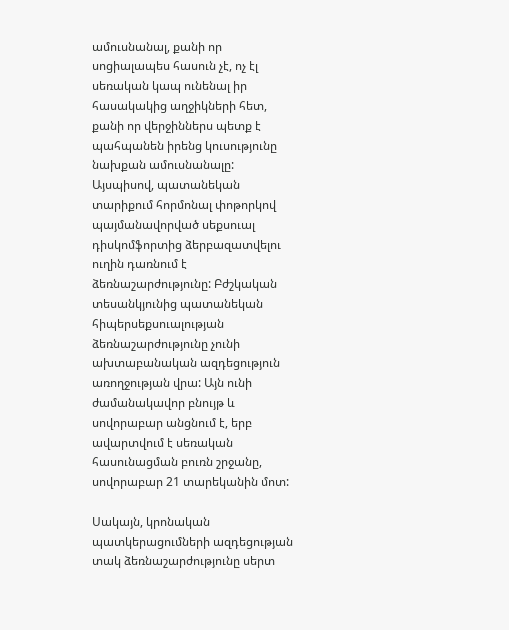ամուսնանալ, քանի որ սոցիալապես հասուն չէ, ոչ էլ սեռական կապ ունենալ իր հասակակից աղջիկների հետ, քանի որ վերջիններս պետք է պահպանեն իրենց կուսությունը նախքան ամուսնանալը: Այսպիսով, պատանեկան տարիքում հորմոնալ փոթորկով պայմանավորված սեքսուալ դիսկոմֆորտից ձերբազատվելու ուղին դառնում է ձեռնաշարժությունը: Բժշկական տեսանկյունից պատանեկան հիպերսեքսուալության ձեռնաշարժությունը չունի ախտաբանական ազդեցություն առողջության վրա: Այն ունի ժամանակավոր բնույթ և սովորաբար անցնում է, երբ ավարտվում է սեռական հասունացման բուռն շրջանը, սովորաբար 21 տարեկանին մոտ:

Սակայն, կրոնական պատկերացումների ազդեցության տակ ձեռնաշարժությունը սերտ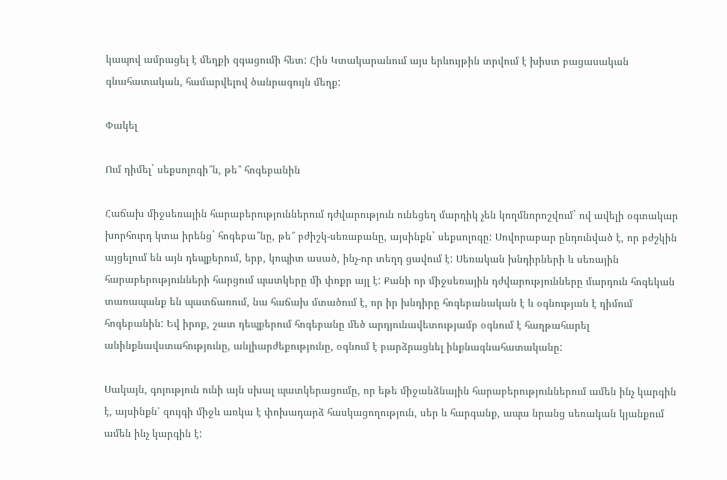կապով ամրացել է մեղքի զգացումի հետ: Հին Կտակարանում այս երևույթին տրվում է խիստ բացասական գնահատական, համարվելով ծանրագույն մեղք:

Փակել

Ում դիմել` սեքսոլոգի՞ն, թե՞ հոգեբանին

Հաճախ միջսեռային հարաբերություններում դժվարություն ունեցեղ մարդիկ չեն կողմնորոշվում` ով ավելի օգտակար խորհուրդ կտա իրենց` հոգեբա՞նը, թե՞ բժիշկ-սեռաբանը, այսինքն` սեքսոլոգը: Սովորաբար ընդունված է, որ բժշկին այցելում են այն դեպքերում, երբ, կոպիտ ասած, ինչ-որ տեղդ ցավում է: Սեռական խնդիրների և սեռային հարաբերությունների հարցում պատկերը մի փոքր այլ է: Քանի որ միջսեռային դժվարությունները մարդուն հոգեկան տառապանք են պատճառում, նա հաճախ մտածում է, որ իր խնդիրը հոգեբանական է և օգնության է դիմում հոգեբանին: Եվ իրոք, շատ դեպքերում հոգեբանը մեծ արդյունավետությամբ օգնում է հաղթահարել անինքնավստահությունը, անլիարժեքությունը, օգնում է բարձրացնել ինքնագնահատականը:

Սակայն, գոյություն ունի այն սխալ պատկերացումը, որ եթե միջանձնային հարաբերություններում ամեն ինչ կարգին է, այսինքն՝ զույգի միջև առկա է փոխադարձ հասկացողություն, սեր և հարգանք, ապա նրանց սեռական կյանքում ամեն ինչ կարգին է: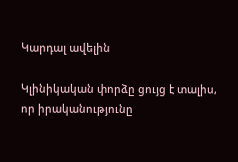Կարդալ ավելին

Կլինիկական փորձը ցույց է տալիս, որ իրականությունը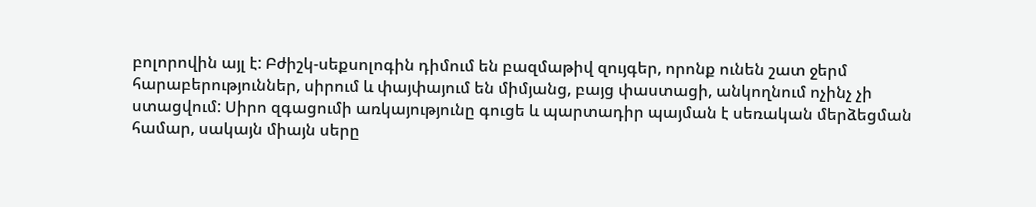բոլորովին այլ է: Բժիշկ-սեքսոլոգին դիմում են բազմաթիվ զույգեր, որոնք ունեն շատ ջերմ հարաբերություններ, սիրում և փայփայում են միմյանց, բայց փաստացի, անկողնում ոչինչ չի ստացվում: Սիրո զգացումի առկայությունը գուցե և պարտադիր պայման է սեռական մերձեցման համար, սակայն միայն սերը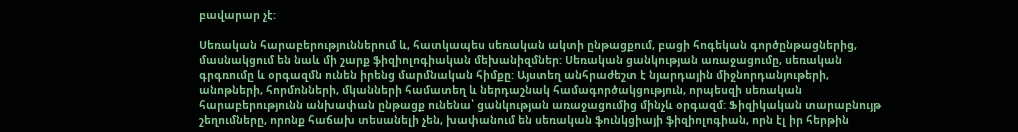բավարար չէ:

Սեռական հարաբերություններում և, հատկապես սեռական ակտի ընթացքում, բացի հոգեկան գործընթացներից, մասնակցում են նաև մի շարք ֆիզիոլոգիական մեխանիզմներ: Սեռական ցանկության առաջացումը, սեռական գրգռումը և օրգազմն ունեն իրենց մարմնական հիմքը: Այստեղ անհրաժեշտ է նյարդային միջնորդանյութերի, անոթների, հորմոնների, մկանների համատեղ և ներդաշնակ համագործակցություն, որպեսզի սեռական հարաբերությունն անխափան ընթացք ունենա՝ ցանկության առաջացումից մինչև օրգազմ: Ֆիզիկական տարաբնույթ շեղումները, որոնք հաճախ տեսանելի չեն, խափանում են սեռական ֆունկցիայի ֆիզիոլոգիան, որն էլ իր հերթին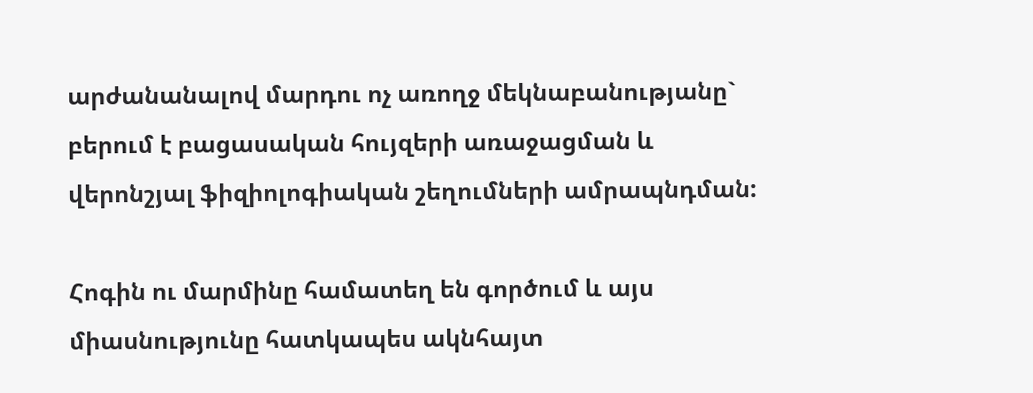արժանանալով մարդու ոչ առողջ մեկնաբանությանը` բերում է բացասական հույզերի առաջացման և վերոնշյալ ֆիզիոլոգիական շեղումների ամրապնդման:

Հոգին ու մարմինը համատեղ են գործում և այս միասնությունը հատկապես ակնհայտ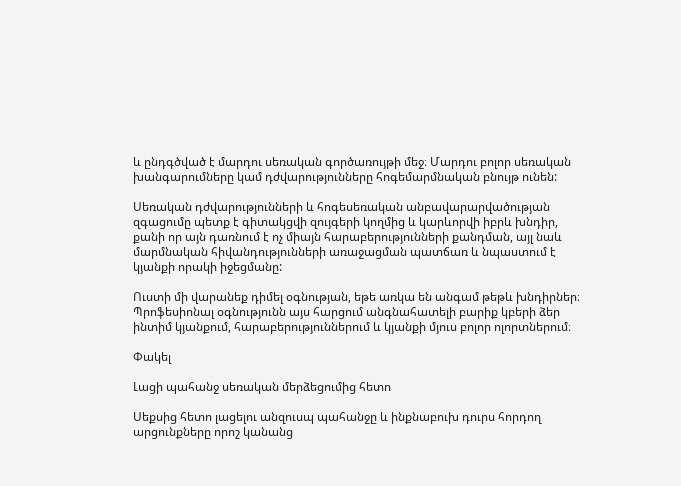և ընդգծված է մարդու սեռական գործառույթի մեջ։ Մարդու բոլոր սեռական խանգարումները կամ դժվարությունները հոգեմարմնական բնույթ ունեն:

Սեռական դժվարությունների և հոգեսեռական անբավարարվածության զգացումը պետք է գիտակցվի զույգերի կողմից և կարևորվի իբրև խնդիր, քանի որ այն դառնում է ոչ միայն հարաբերությունների քանդման, այլ նաև մարմնական հիվանդությունների առաջացման պատճառ և նպաստում է կյանքի որակի իջեցմանը:

Ուստի մի վարանեք դիմել օգնության, եթե առկա են անգամ թեթև խնդիրներ։ Պրոֆեսիոնալ օգնությունն այս հարցում անգնահատելի բարիք կբերի ձեր ինտիմ կյանքում, հարաբերություններում և կյանքի մյուս բոլոր ոլորտներում։

Փակել

Լացի պահանջ սեռական մերձեցումից հետո

Սեքսից հետո լացելու անզուսպ պահանջը և ինքնաբուխ դուրս հորդող արցունքները որոշ կանանց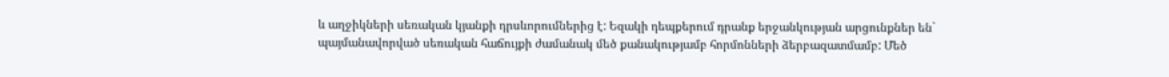և աղջիկների սեռական կյանքի դրսևորումներից է: Եզակի դեպքերում դրանք երջանկության արցունքներ են` պայմանավորված սեռական հաճույքի ժամանակ մեծ քանակությամբ հորմոնների ձերբազատմամբ: Մեծ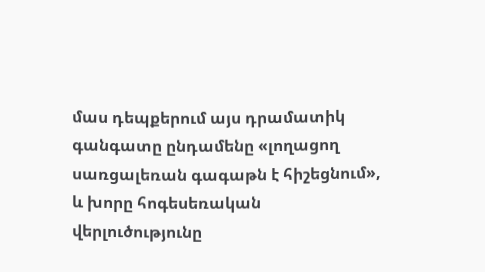մաս դեպքերում այս դրամատիկ գանգատը ընդամենը «լողացող սառցալեռան գագաթն է հիշեցնում», և խորը հոգեսեռական վերլուծությունը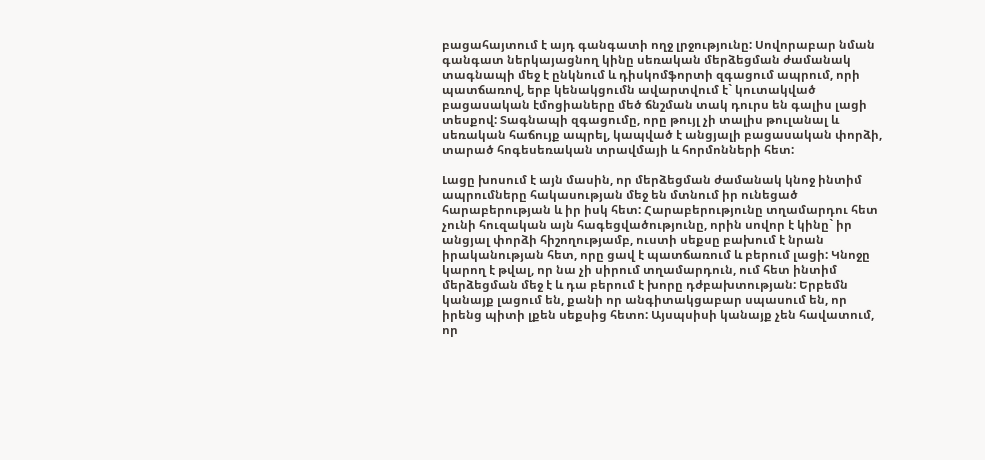բացահայտում է այդ գանգատի ողջ լրջությունը: Սովորաբար նման գանգատ ներկայացնող կինը սեռական մերձեցման ժամանակ տագնապի մեջ է ընկնում և դիսկոմֆորտի զգացում ապրում, որի պատճառով, երբ կենակցումն ավարտվում է` կուտակված բացասական էմոցիաները մեծ ճնշման տակ դուրս են գալիս լացի տեսքով: Տագնապի զգացումը, որը թույլ չի տալիս թուլանալ և սեռական հաճույք ապրել, կապված է անցյալի բացասական փորձի, տարած հոգեսեռական տրավմայի և հորմոնների հետ:

Լացը խոսում է այն մասին, որ մերձեցման ժամանակ կնոջ ինտիմ ապրումները հակասության մեջ են մտնում իր ունեցած հարաբերության և իր իսկ հետ: Հարաբերությունը տղամարդու հետ չունի հուզական այն հագեցվածությունը, որին սովոր է կինը` իր անցյալ փորձի հիշողությամբ, ուստի սեքսը բախում է նրան իրականության հետ, որը ցավ է պատճառում և բերում լացի: Կնոջը կարող է թվալ, որ նա չի սիրում տղամարդուն, ում հետ ինտիմ մերձեցման մեջ է և դա բերում է խորը դժբախտության: Երբեմն կանայք լացում են, քանի որ անգիտակցաբար սպասում են, որ իրենց պիտի լքեն սեքսից հետո: Այսպսիսի կանայք չեն հավատում, որ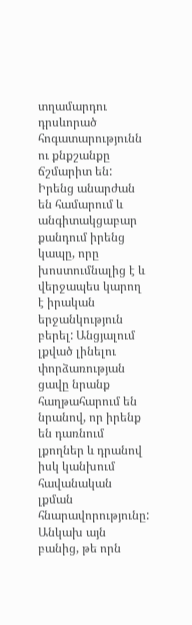տղամարդու դրսևորած հոգատարությունն ու քնքշանքը ճշմարիտ են: Իրենց անարժան են համարում և անգիտակցաբար քանդում իրենց կապը, որը խոստումնալից է և վերջապես կարող է իրական երջանկություն բերել: Անցյալում լքված լինելու փորձառության ցավը նրանք հաղթահարում են նրանով, որ իրենք են դառնում լքողներ և դրանով իսկ կանխում հավանական լքման հնարավորությունը: Անկախ այն բանից, թե որն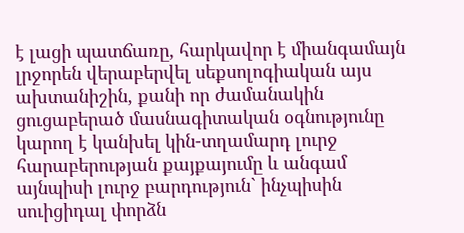է լացի պատճառը, հարկավոր է միանգամայն լրջորեն վերաբերվել սեքսոլոգիական այս ախտանիշին, քանի որ ժամանակին ցուցաբերած մասնագիտական օգնությունը կարող է կանխել կին-տղամարդ լուրջ հարաբերության քայքայումը և անգամ այնպիսի լուրջ բարդություն` ինչպիսին սուիցիդալ փորձն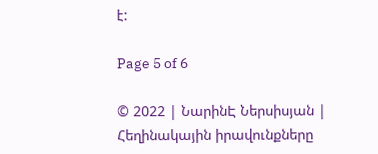է:

Page 5 of 6

© 2022 | ՆարինԷ Ներսիսյան | Հեղինակային իրավունքները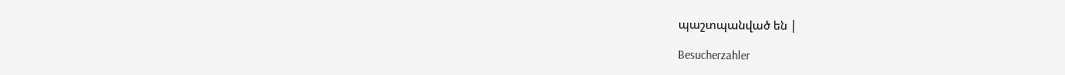պաշտպանված են |

Besucherzahler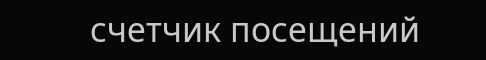счетчик посещений